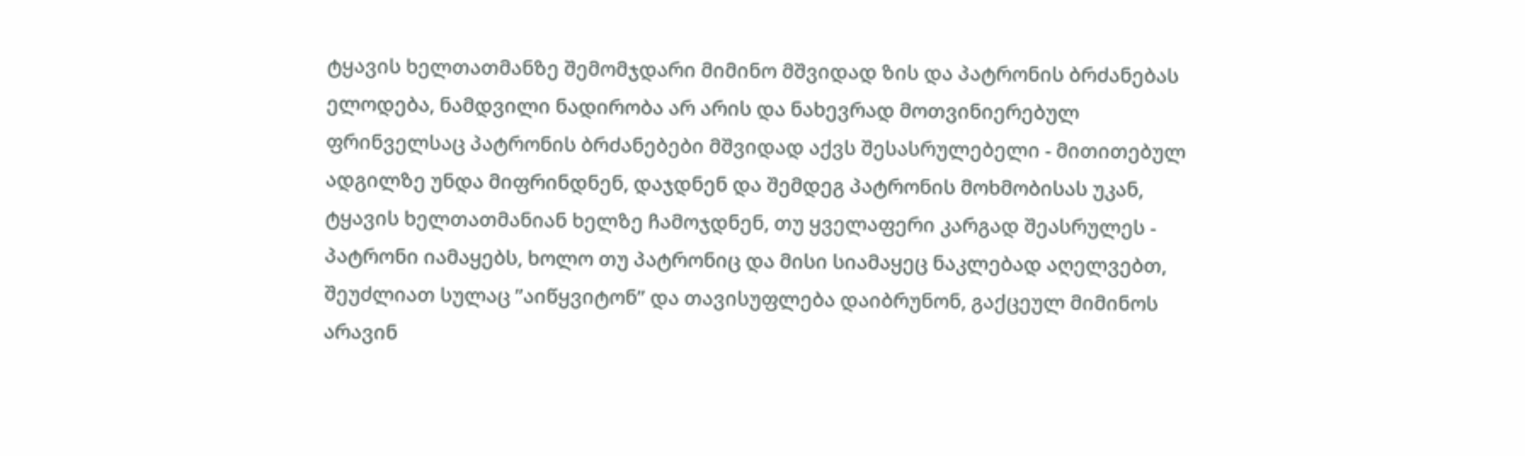ტყავის ხელთათმანზე შემომჯდარი მიმინო მშვიდად ზის და პატრონის ბრძანებას ელოდება, ნამდვილი ნადირობა არ არის და ნახევრად მოთვინიერებულ ფრინველსაც პატრონის ბრძანებები მშვიდად აქვს შესასრულებელი - მითითებულ ადგილზე უნდა მიფრინდნენ, დაჯდნენ და შემდეგ პატრონის მოხმობისას უკან, ტყავის ხელთათმანიან ხელზე ჩამოჯდნენ, თუ ყველაფერი კარგად შეასრულეს - პატრონი იამაყებს, ხოლო თუ პატრონიც და მისი სიამაყეც ნაკლებად აღელვებთ, შეუძლიათ სულაც ”აიწყვიტონ” და თავისუფლება დაიბრუნონ, გაქცეულ მიმინოს არავინ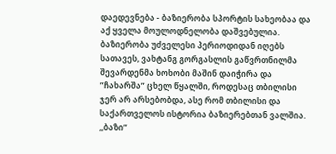დაედევნება - ბაზიერობა სპორტის სახეობაა და აქ ყველა მოულოდნელობა დაშვებულია.
ბაზიერობა უძველესი პერიოდიდან იღებს სათავეს, ვახტანგ გორგასლის გაწვრთნილმა შევარდენმა ხოხობი მაშინ დაიჭირა და ”ჩახარშა” ცხელ წყალში, როდესაც თბილისი ჯერ არ არსებობდა, ასე რომ თბილისი და საქართველოს ისტორია ბაზიერებთან ვალშია.
,,ბაზი”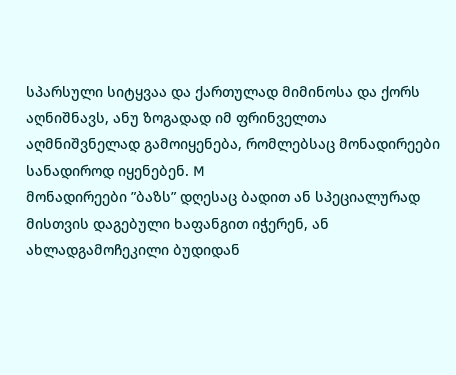სპარსული სიტყვაა და ქართულად მიმინოსა და ქორს აღნიშნავს, ანუ ზოგადად იმ ფრინველთა აღმნიშვნელად გამოიყენება, რომლებსაც მონადირეები სანადიროდ იყენებენ. M
მონადირეები ”ბაზს” დღესაც ბადით ან სპეციალურად მისთვის დაგებული ხაფანგით იჭერენ, ან ახლადგამოჩეკილი ბუდიდან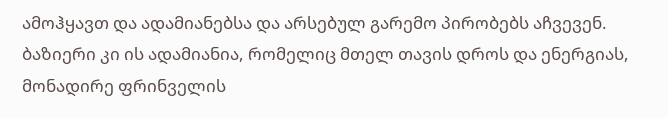ამოჰყავთ და ადამიანებსა და არსებულ გარემო პირობებს აჩვევენ. ბაზიერი კი ის ადამიანია, რომელიც მთელ თავის დროს და ენერგიას, მონადირე ფრინველის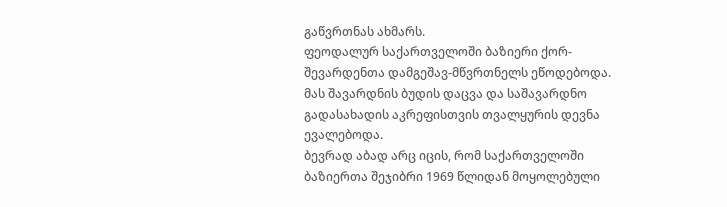გაწვრთნას ახმარს.
ფეოდალურ საქართველოში ბაზიერი ქორ-შევარდენთა დამგეშავ-მწვრთნელს ეწოდებოდა. მას შავარდნის ბუდის დაცვა და საშავარდნო გადასახადის აკრეფისთვის თვალყურის დევნა ევალებოდა.
ბევრად აბად არც იცის, რომ საქართველოში ბაზიერთა შეჯიბრი 1969 წლიდან მოყოლებული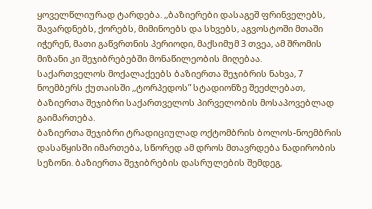ყოველწლიურად ტარდება. ,,ბაზიერები დასაგეშ ფრინველებს, შავარდნებს, ქორებს, მიმინოებს და სხვებს, აგვოსტოში მთაში იჭერენ, მათი გაწვრთნის პერიოდი, მაქსიმუმ 3 თვეა, ამ შრომის მიზანი კი შეჯიბრებებში მონაწილეობის მიღებაა.
საქართველოს მოქალაქეებს ბაზიერთა შეჯიბრის ნახვა, 7 ნოემბერს ქუთაისში ,,ტორპედოს” სტადიონზე შეეძლებათ, ბაზიერთა შეჯიბრი საქართველოს პირველობის მოსაპოვებლად გაიმართება.
ბაზიერთა შეჯიბრი ტრადიციულად ოქტომბრის ბოლოს-ნოემბრის დასაწყისში იმართება, სწორედ ამ დროს მთავრდება ნადირობის სეზონი. ბაზიერთა შეჯიბრების დასრულების შემდეგ,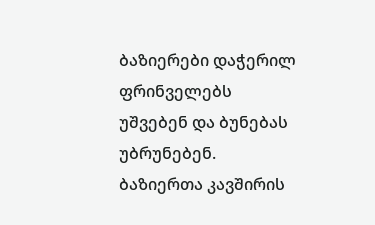ბაზიერები დაჭერილ ფრინველებს უშვებენ და ბუნებას უბრუნებენ.
ბაზიერთა კავშირის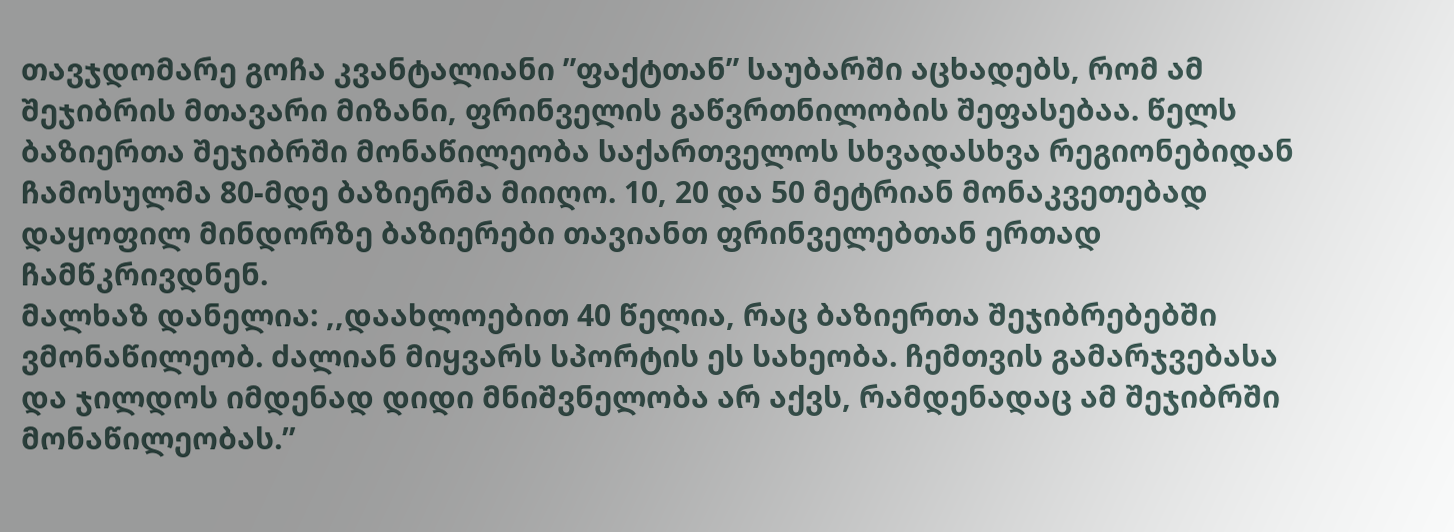თავჯდომარე გოჩა კვანტალიანი ”ფაქტთან” საუბარში აცხადებს, რომ ამ შეჯიბრის მთავარი მიზანი, ფრინველის გაწვრთნილობის შეფასებაა. წელს ბაზიერთა შეჯიბრში მონაწილეობა საქართველოს სხვადასხვა რეგიონებიდან ჩამოსულმა 80-მდე ბაზიერმა მიიღო. 10, 20 და 50 მეტრიან მონაკვეთებად დაყოფილ მინდორზე ბაზიერები თავიანთ ფრინველებთან ერთად ჩამწკრივდნენ.
მალხაზ დანელია: ,,დაახლოებით 40 წელია, რაც ბაზიერთა შეჯიბრებებში ვმონაწილეობ. ძალიან მიყვარს სპორტის ეს სახეობა. ჩემთვის გამარჯვებასა და ჯილდოს იმდენად დიდი მნიშვნელობა არ აქვს, რამდენადაც ამ შეჯიბრში მონაწილეობას.”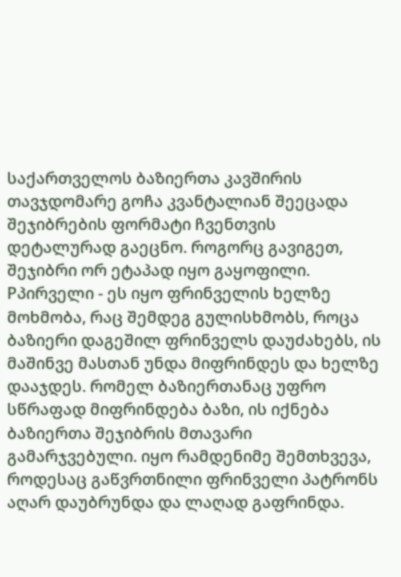საქართველოს ბაზიერთა კავშირის თავჯდომარე გოჩა კვანტალიან შეეცადა შეჯიბრების ფორმატი ჩვენთვის დეტალურად გაეცნო. როგორც გავიგეთ, შეჯიბრი ორ ეტაპად იყო გაყოფილი. Pპირველი - ეს იყო ფრინველის ხელზე მოხმობა, რაც შემდეგ გულისხმობს, როცა ბაზიერი დაგეშილ ფრინველს დაუძახებს, ის მაშინვე მასთან უნდა მიფრინდეს და ხელზე დააჯდეს. რომელ ბაზიერთანაც უფრო სწრაფად მიფრინდება ბაზი, ის იქნება ბაზიერთა შეჯიბრის მთავარი გამარჯვებული. იყო რამდენიმე შემთხვევა, როდესაც გაწვრთნილი ფრინველი პატრონს აღარ დაუბრუნდა და ლაღად გაფრინდა.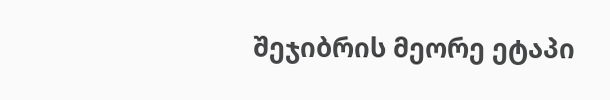შეჯიბრის მეორე ეტაპი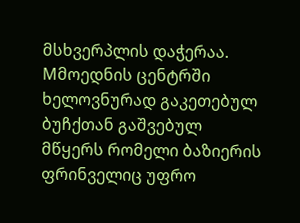მსხვერპლის დაჭერაა. Mმოედნის ცენტრში ხელოვნურად გაკეთებულ ბუჩქთან გაშვებულ მწყერს რომელი ბაზიერის ფრინველიც უფრო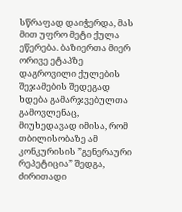სწრაფად დაიჭერდა, მას მით უფრო მეტი ქულა ეწერება. ბაზიერთა მიერ ორივე ეტაპზე დაგროვილი ქულების შეჯამების შედეგად ხდება გამარჯვებულთა გამოვლენაც, მიუხედავად იმისა, რომ თბილისობაზე ამ კონკურისის ”გენერაური რეპეტიცია” შედგა, ძირითადი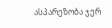ასპარეზობა ჯერ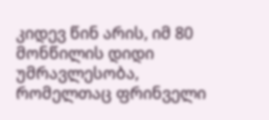კიდევ წინ არის, იმ 80 მონწილის დიდი უმრავლესობა, რომელთაც ფრინველი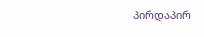პირდაპირ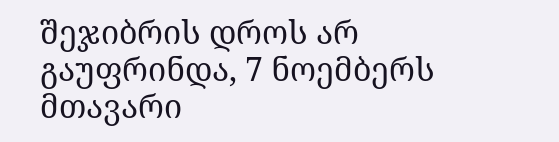შეჯიბრის დროს არ გაუფრინდა, 7 ნოემბერს მთავარი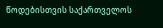წოდებისთვის საქართველოს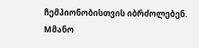ჩემპიონობისთვის იბრძოლებენ.
Mმანო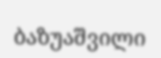ბაზუაშვილი